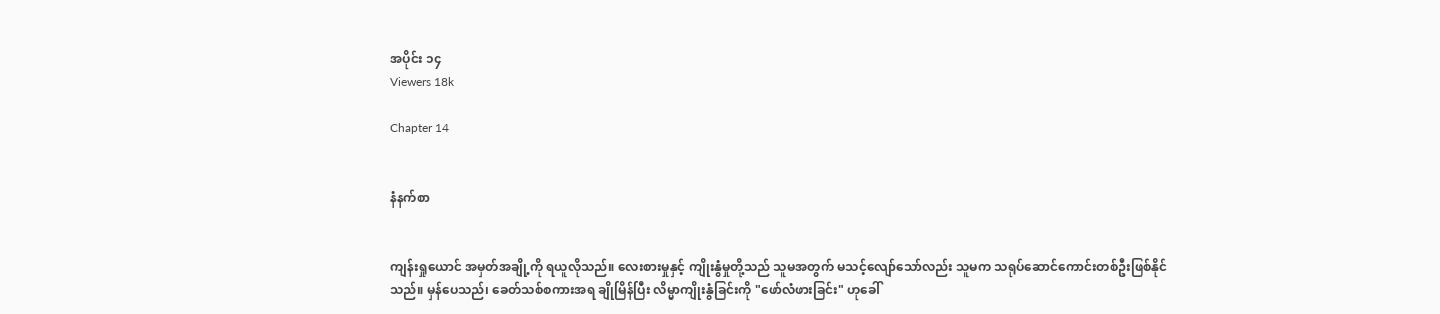အပိုင်း ၁၄
Viewers 18k

Chapter 14


နံနက်စာ


ကျန်းရှုယောင် အမှတ်အချို့ကို ရယူလိုသည်။ လေးစားမှုနှင့် ကျိုးနွံမှုတို့သည် သူမအတွက် မသင့်လျော်သော်လည်း သူမက သရုပ်ဆောင်ကောင်းတစ်ဦးဖြစ်နိုင်သည်။ မှန်ပေသည်၊ ခေတ်သစ်စကားအရ ချိုမြိန်ပြီး လိမ္မာကျိုးနွံခြင်းကို "ဖော်လံဖားခြင်း" ဟုခေါ်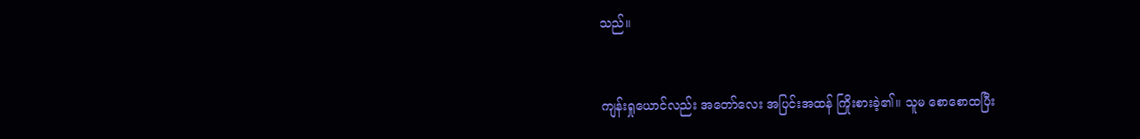သည်။


ကျန်းရှုယောင်လည်း အတော်လေး အပြင်းအထန် ကြိုးစားခဲ့၏။ သူမ စောစောထပြီး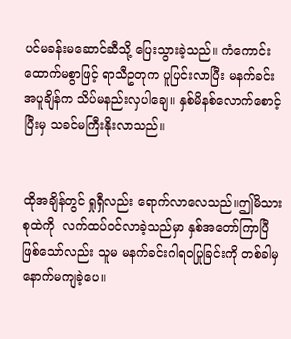ပင်မခန်းမဆောင်ဆီသို့ ပြေးသွားခဲ့သည်။ ကံကောင်းထောက်မစွာဖြင့် ရာသီဥတုက ပူပြင်းလာပြီး မနက်ခင်း အပူချိန်က သိပ်မနည်းလှပါချေ။ နှစ်မိနစ်လောက်စောင့်ပြီးမှ သခင်မကြီးနိုးလာသည်။


ထိုအချိန်တွင် ရှုရှီလည်း ရောက်လာလေသည်။ဤမိသားစုထဲကို  လက်ထပ်ဝင်လာခဲ့သည်မှာ နှစ်အတော်ကြာပြီဖြစ်သော်လည်း သူမ မနက်ခင်းဂါရဝပြုခြင်းကို တစ်ခါမှနောက်မကျခဲ့ပေ။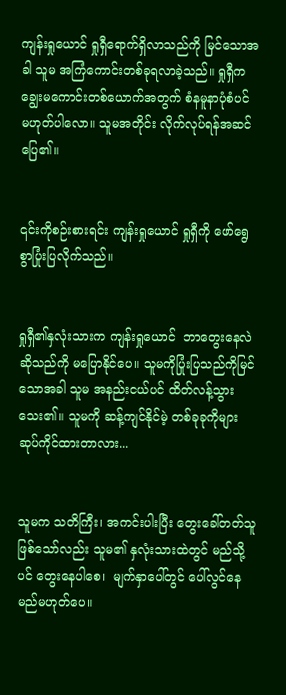ကျန်းရှုယောင် ရှုရှီရောက်ရှိလာသည်ကို မြင်သောအခါ သူမ အကြံကောင်းတစ်ခုရလာခဲ့သည်။ ရှုရှီက ချွေးမကောင်းတစ်ယောက်အတွက် စံနမူနာပုံစံပင် မဟုတ်ပါလော။ သူမအတိုင်း လိုက်လုပ်ရန်အဆင်ပြေ၏။


၎င်းကိုစဉ်းစားရင်း ကျန်းရှုယောင် ရှုရှီကို ဖော်ရွေစွာပြုံးပြလိုက်သည်။


ရှုရှီ၏နှလုံးသားက ကျန်းရှုယောင်  ဘာတွေးနေလဲဆိုသည်ကို မပြောနိုင်ပေ။ သူမကိုပြုံးပြသည်ကိုမြင်သောအခါ သူမ အနည်းငယ်ပင် ထိတ်လန့်သွားသေး၏။ သူမကို ဆန့်ကျင်နိုင်မဲ့ တစ်ခုခုကိုများ ဆုပ်ကိုင်ထားတာလား...


သူမက သတိကြီး၊ အကင်းပါးပြီး တွေးခေါ်တတ်သူဖြစ်သော်လည်း သူမ၏ နှလုံးသားထဲတွင် မည်သို့ပင် တွေးနေပါစေ၊  မျက်နှာပေါ်တွင် ပေါ်လွင်နေမည်မဟုတ်ပေ။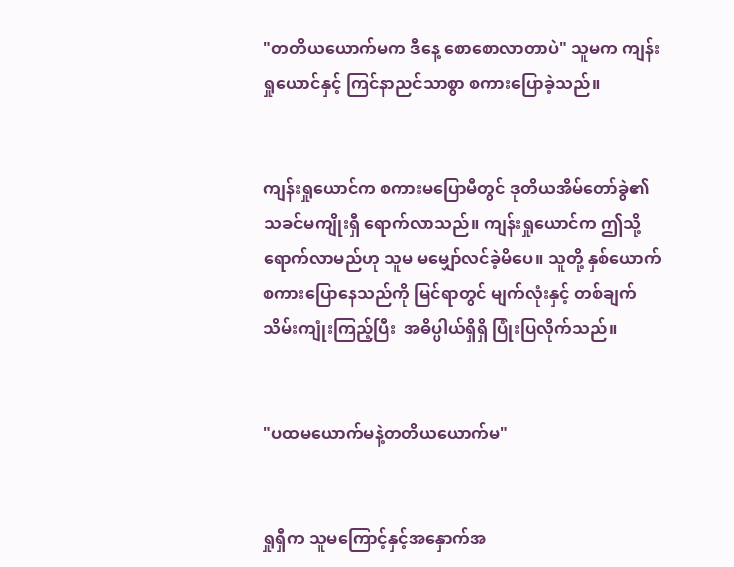"တတိယယောက်မက ဒီနေ့ စောစောလာတာပဲ" သူမက ကျန်းရှုယောင်နှင့် ကြင်နာညင်သာစွာ စကားပြောခဲ့သည်။


ကျန်းရှုယောင်က စကားမပြောမီတွင် ဒုတိယအိမ်တော်ခွဲ၏သခင်မကျိုးရှီ ရောက်လာသည်။ ကျန်းရှုယောင်က ဤသို့ ရောက်လာမည်ဟု သူမ မမျှော်လင်ခဲ့မိပေ။ သူတို့ နှစ်ယောက် စကားပြောနေသည်ကို မြင်ရာတွင် မျက်လုံးနှင့် တစ်ချက်သိမ်းကျုံးကြည့်ပြီး  အဓိပ္ပါယ်ရှိရှိ ပြုံးပြလိုက်သည်။


"ပထမယောက်မနဲ့တတိယယောက်မ"


ရှုရှီက သူမကြောင့်နှင့်အနှောက်အ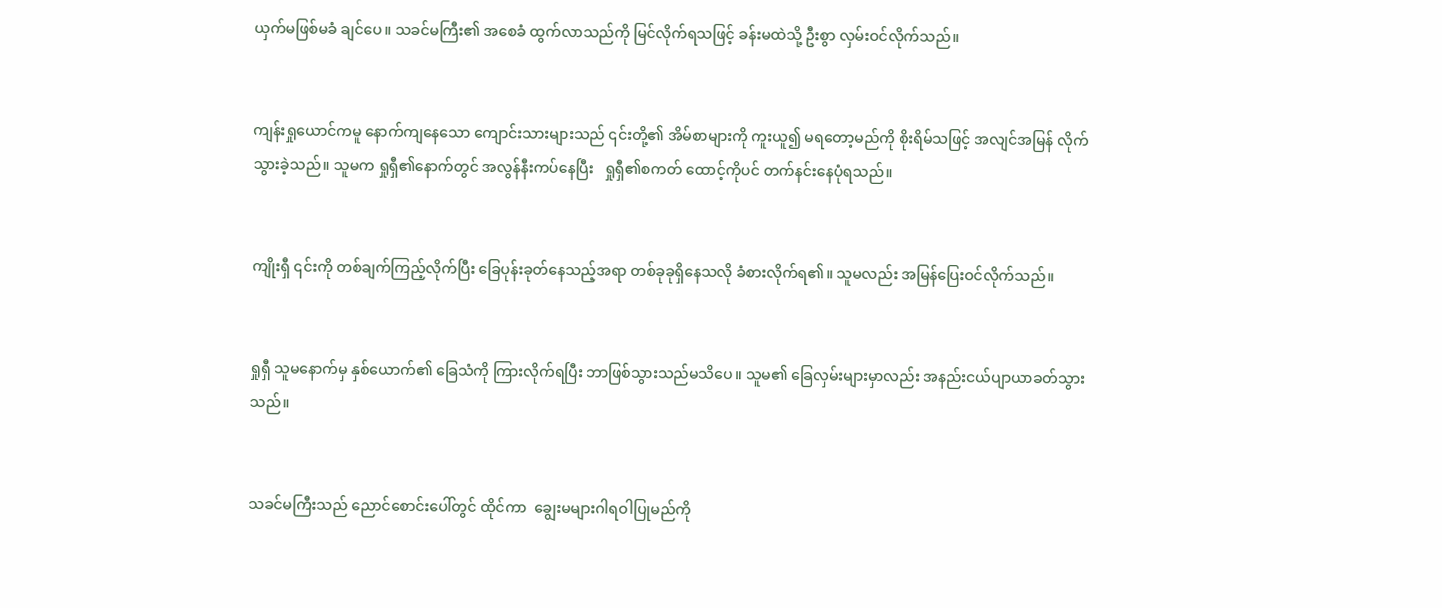ယှက်မဖြစ်မခံ ချင်ပေ။ သခင်မကြီး၏ အစေခံ ထွက်လာသည်ကို မြင်လိုက်ရသဖြင့် ခန်းမထဲသို့ ဦးစွာ လှမ်းဝင်လိုက်သည်။


ကျန်းရှုယောင်ကမူ နောက်ကျနေသော ကျောင်းသားများသည် ၎င်းတို့၏ အိမ်စာများကို ကူးယူ၍ မရတော့မည်ကို စိုးရိမ်သဖြင့် အလျင်အမြန် လိုက်သွားခဲ့သည်။ သူမက ရှုရှီ၏နောက်တွင် အလွန်နီးကပ်နေပြီး   ရှုရှီ၏စကတ် ထောင့်ကိုပင် တက်နင်းနေပုံရသည်။


ကျိုးရှီ ၎င်းကို တစ်ချက်ကြည့်လိုက်ပြီး ခြေပုန်းခုတ်နေသည့်အရာ တစ်ခုခုရှိနေသလို ခံစားလိုက်ရ၏။ သူမလည်း အမြန်ပြေးဝင်လိုက်သည်။


ရှုရှီ သူမနောက်မှ နှစ်ယောက်၏ ခြေသံကို ကြားလိုက်ရပြီး ဘာဖြစ်သွားသည်မသိပေ။ သူမ၏ ခြေလှမ်းများမှာလည်း အနည်းငယ်ပျာယာခတ်သွားသည်။


သခင်မကြီးသည် ညောင်စောင်းပေါ်တွင် ထိုင်ကာ  ချွေးမများဂါရဝါပြုမည်ကို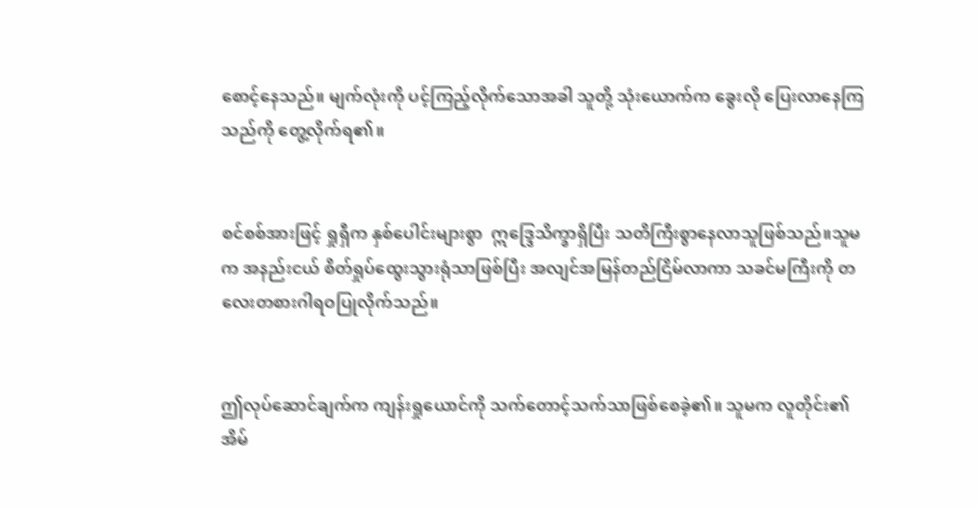စောင့်နေသည်။ မျက်လုံးကို ပင့်ကြည့်လိုက်သောအခါ သူတို့ သုံးယောက်က ခွေးလို ပြေးလာနေကြသည်ကို တွေ့လိုက်ရ၏။


စင်စစ်အားဖြင့် ရှုရှီက နှစ်ပေါင်းများစွာ  ဣဒ္ဒြေသိက္ခာရှိပြီး သတိကြီးစွာနေလာသူဖြစ်သည်။သူမက အနည်းငယ် စိတ်ရှုပ်ထွေးသွားရုံသာဖြစ်ပြီး အလျင်အမြန်တည်ငြိမ်လာကာ သခင်မကြီးကို တလေးတစားဂါရဝပြုလိုက်သည်။


ဤလုပ်ဆောင်ချက်က ကျန်းရှုယောင်ကို သက်တောင့်သက်သာဖြစ်စေခဲ့၏။ သူမက လူတိုင်း၏အိမ်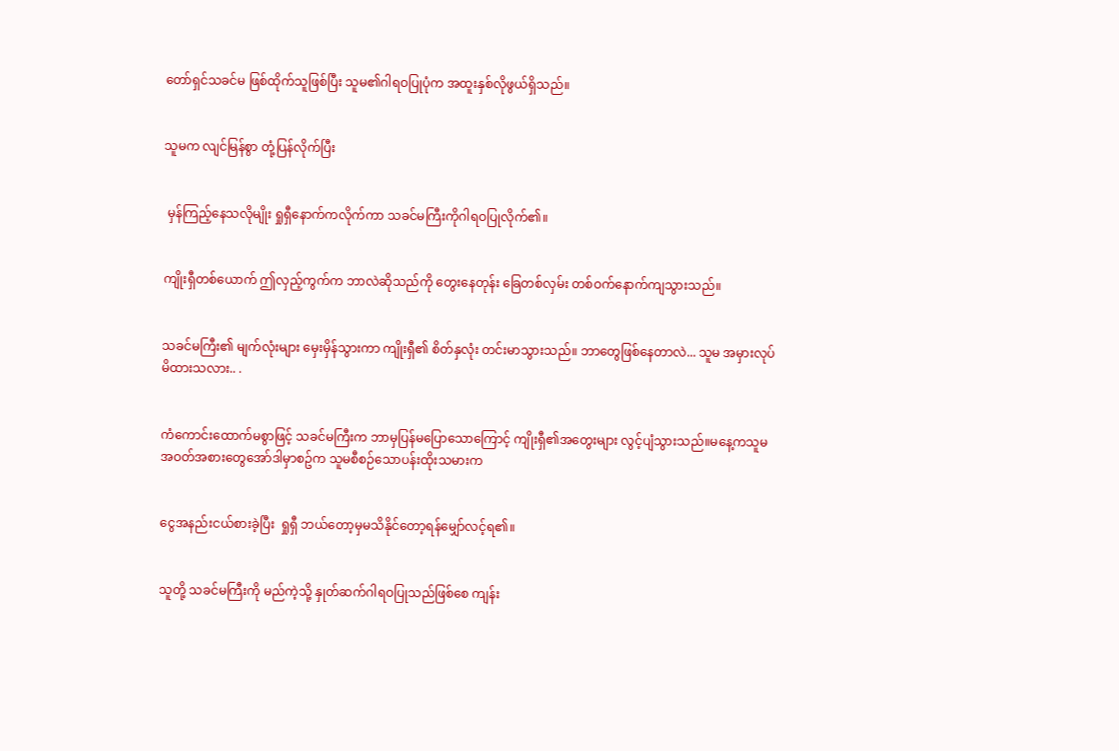တော်ရှင်သခင်မ ဖြစ်ထိုက်သူဖြစ်ပြီး သူမ၏ဂါရဝပြုပုံက အထူးနှစ်လိုဖွယ်ရှိသည်။


သူမက လျင်မြန်စွာ တုံ့ပြန်လိုက်ပြီး


 မှန်ကြည့်နေသလိုမျိုး ရှုရှီနောက်ကလိုက်ကာ သခင်မကြီးကိုဂါရဝပြုလိုက်၏။


ကျိုးရှီတစ်ယောက် ဤလှည့်ကွက်က ဘာလဲဆိုသည်ကို တွေးနေတုန်း ခြေတစ်လှမ်း တစ်ဝက်နောက်ကျသွားသည်။


သခင်မကြီး၏ မျက်လုံးများ မှေးမှိန်သွားကာ ကျိုးရှီ၏ စိတ်နှလုံး တင်းမာသွားသည်။ ဘာတွေဖြစ်နေတာလဲ... သူမ အမှားလုပ်မိထားသလား.. .


ကံကောင်းထောက်မစွာဖြင့် သခင်မကြီးက ဘာမှပြန်မပြောသောကြောင့် ကျိုးရှီ၏အတွေးများ လွင့်ပျံသွားသည်။မနေ့ကသူမအဝတ်အစားတွေအော်ဒါမှာစဥ်က သူမစီစဉ်သောပန်းထိုးသမားက


ငွေအနည်းငယ်စားခဲ့ပြီး  ရှုရှီ ဘယ်တော့မှမသိနိုင်တော့ရန်မျှော်လင့်ရ၏။


သူတို့ သခင်မကြီးကို မည်ကဲ့သို့ နှုတ်ဆက်ဂါရဝပြုသည်ဖြစ်စေ ကျန်း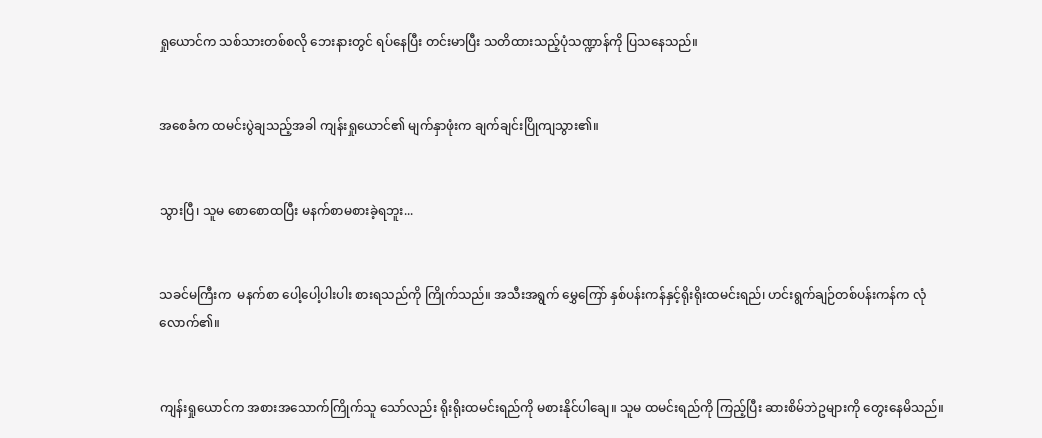ရှုယောင်က သစ်သားတစ်စလို ဘေးနားတွင် ရပ်နေပြီး တင်းမာပြီး သတိထားသည့်ပုံသဏ္ဍာန်ကို ပြသနေသည်။


အစေခံက ထမင်းပွဲချသည့်အခါ ကျန်းရှုယောင်၏ မျက်နှာဖုံးက ချက်ချင်းပြိုကျသွား၏။


သွားပြီ၊ သူမ စောစောထပြီး မနက်စာမစားခဲ့ရဘူး...


သခင်မကြီးက  မနက်စာ ပေါ့ပေါ့ပါးပါး စားရသည်ကို ကြိုက်သည်။ အသီးအရွက် မွှေကြော် နှစ်ပန်းကန်နှင့်ရိုးရိုးထမင်းရည်၊ ဟင်းရွက်ချဉ်တစ်ပန်းကန်က လုံလောက်၏။


ကျန်းရှုယောင်က အစားအသောက်ကြိုက်သူ သော်လည်း ရိုးရိုးထမင်းရည်ကို မစားနိုင်ပါချေ။ သူမ ထမင်းရည်ကို ကြည့်ပြီး ဆားစိမ်ဘဲဥများကို တွေးနေမိသည်။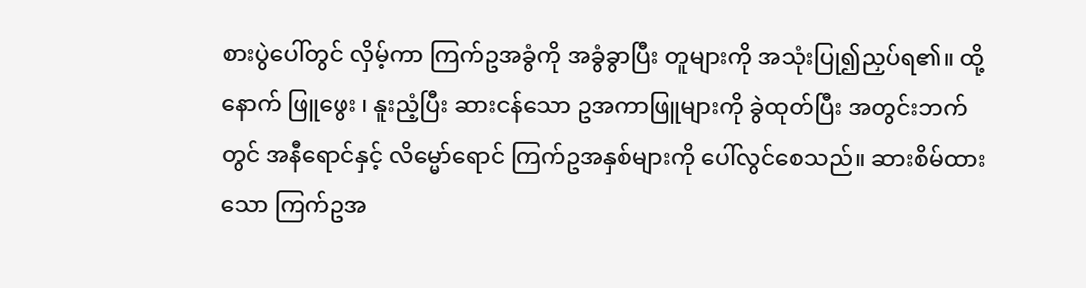စားပွဲပေါ်တွင် လှိမ့်ကာ ကြက်ဥအခွံကို အခွံခွာပြီး တူများကို အသုံးပြု၍ညှပ်ရ၏။ ထို့နောက် ဖြူဖွေး ၊ နူးညံ့ပြီး ဆားငန်သော ဥအကာဖြူများကို ခွဲထုတ်ပြီး အတွင်းဘက်တွင် အနီရောင်နှင့် လိမ္မော်ရောင် ကြက်ဥအနှစ်များကို ပေါ်လွင်စေသည်။ ဆားစိမ်ထားသော ကြက်ဥအ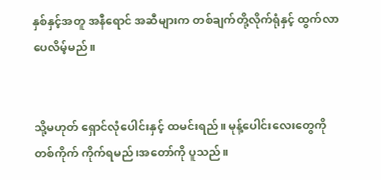နှစ်နှင့်အတူ အနီရောင် အဆီများက တစ်ချက်တို့လိုက်ရုံနှင့် ထွက်လာပေလိမ့်မည်။


သို့မဟုတ် ရှောင်လုံပေါင်းနှင့် ထမင်းရည်။ မုန့်ပေါင်းလေးတွေကို တစ်ကိုက် ကိုက်ရမည်၊အတော်ကို ပူသည်။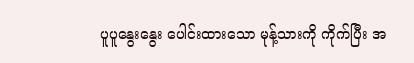ပူပူနွေးနွေး ပေါင်းထားသော မုန့်သားကို ကိုက်ပြီး အ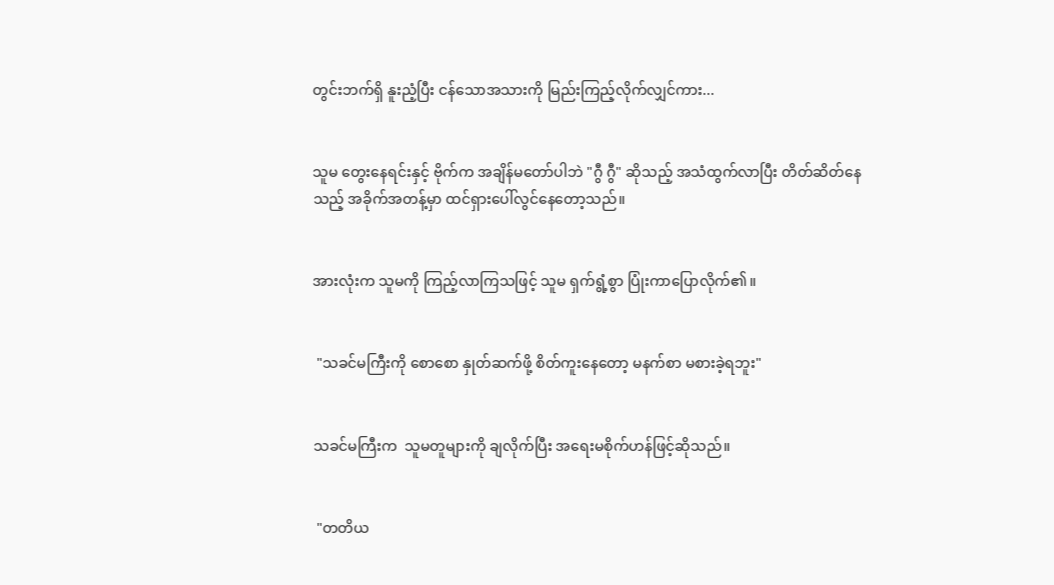တွင်းဘက်ရှိ နူးညံ့ပြီး ငန်သောအသားကို မြည်းကြည့်လိုက်လျှင်ကား...


သူမ တွေးနေရင်းနှင့် ဗိုက်က အချိန်မတော်ပါဘဲ "ဂွီ ဂွီ" ဆိုသည့် အသံထွက်လာပြီး တိတ်ဆိတ်နေသည့် အခိုက်အတန့်မှာ ထင်ရှားပေါ်လွင်နေတော့သည်။


အားလုံးက သူမကို ကြည့်လာကြသဖြင့် သူမ ရှက်ရွံ့စွာ ပြုံးကာပြောလိုက်၏။


 "သခင်မကြီးကို စောစော နှုတ်ဆက်ဖို့ စိတ်ကူးနေတော့ မနက်စာ မစားခဲ့ရဘူး"


သခင်မကြီးက  သူမတူများကို ချလိုက်ပြီး အရေးမစိုက်ဟန်ဖြင့်ဆိုသည်။


 "တတိယ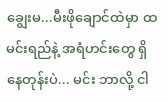ချွေးမ...မီးဖိုချောင်ထဲမှာ ထမင်းရည်နဲ့ အရံဟင်းတွေ ရှိနေတုန်းပဲ... မင်း ဘာလို့ ငါ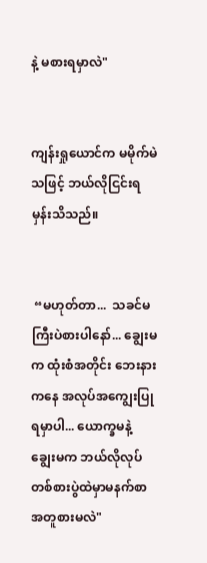နဲ့ မစားရမှာလဲ"


ကျန်းရှုယောင်က မမိုက်မဲသဖြင့် ဘယ်လိုငြင်းရမှန်းသိသည်။


 “မဟုတ်တာ...  သခင်မကြီးပဲစားပါနော်... ချွေးမက ထုံးစံအတိုင်း ဘေးနားကနေ အလုပ်အကျွေးပြုရမှာပါ... ယောက္ခမနဲ့ ချွေးမက ဘယ်လိုလုပ် တစ်စားပွဲထဲမှာမနက်စာအတူစားမလဲ"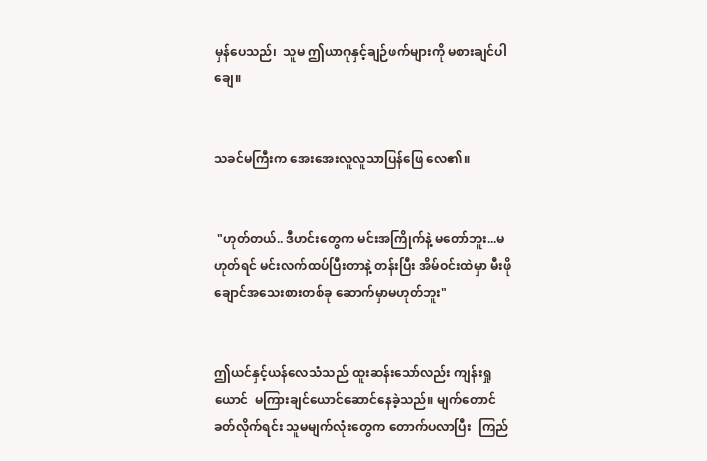မှန်ပေသည်၊  သူမ ဤယာဂုနှင့်ချဉ်ဖက်များကို မစားချင်ပါချေ။


သခင်မကြီးက အေးအေးလူလူသာပြန်ဖြေ လေ၏။


 "ဟုတ်တယ်.. ဒီဟင်းတွေက မင်းအကြိုက်နဲ့ မတော်ဘူး...မဟုတ်ရင် မင်းလက်ထပ်ပြီးတာနဲ့ တန်းပြီး အိမ်ဝင်းထဲမှာ မီးဖိုချောင်အသေးစားတစ်ခု ဆောက်မှာမဟုတ်ဘူး"


ဤယင်နှင့်ယန်လေသံသည် ထူးဆန်းသော်လည်း ကျန်းရှုယောင်  မကြားချင်ယောင်ဆောင်နေခဲ့သည်။ မျက်တောင်ခတ်လိုက်ရင်း သူမမျက်လုံးတွေက တောက်ပလာပြီး  ကြည်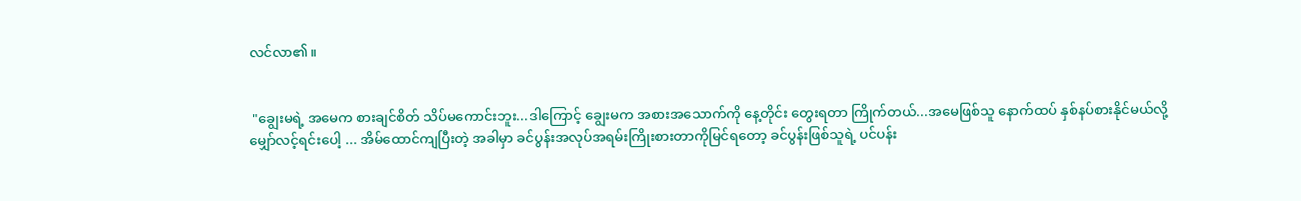လင်လာ၏။


 "ချွေးမရဲ့ အမေက စားချင်စိတ် သိပ်မကောင်းဘူး...ဒါကြောင့် ချွေးမက အစားအသောက်ကို နေ့တိုင်း တွေးရတာ ကြိုက်တယ်...အမေဖြစ်သူ နောက်ထပ် နှစ်နပ်စားနိုင်မယ်လို့ မျှော်လင့်ရင်းပေါ့ ... အိမ်ထောင်ကျပြီးတဲ့ အခါမှာ ခင်ပွန်းအလုပ်အရမ်းကြိုးစားတာကိုမြင်ရတော့ ခင်ပွန်းဖြစ်သူရဲ့ ပင်ပန်း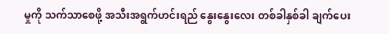မှုကို သက်သာစေဖို့ အသီးအရွက်ဟင်းရည် နွေးနွေးလေး တစ်ခါနှစ်ခါ ချက်ပေး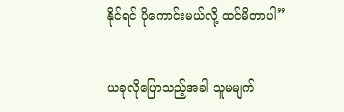နိုင်ရင် ပိုကောင်းမယ်လို့ ထင်မိတာပါ”


ယခုလိုပြောသည့်အခါ သူမမျက်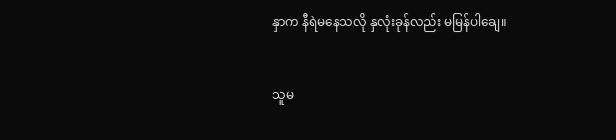နှာက နီရဲမနေသလို နှလုံးခုန်လည်း မမြန်ပါချေ။


သူမ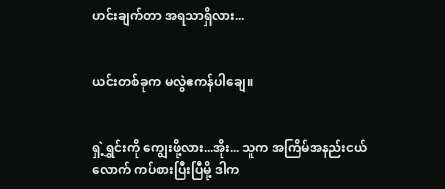ဟင်းချက်တာ အရသာရှိလား...


ယင်းတစ်ခုက မလွဲဧကန်ပါချေ။


ရှဲ့ရွှင်းကို ကျွေးဖို့လား...အိုး... သူက အကြိမ်အနည်းငယ်လောက် ကပ်စားပြီးပြီမို့ ဒါက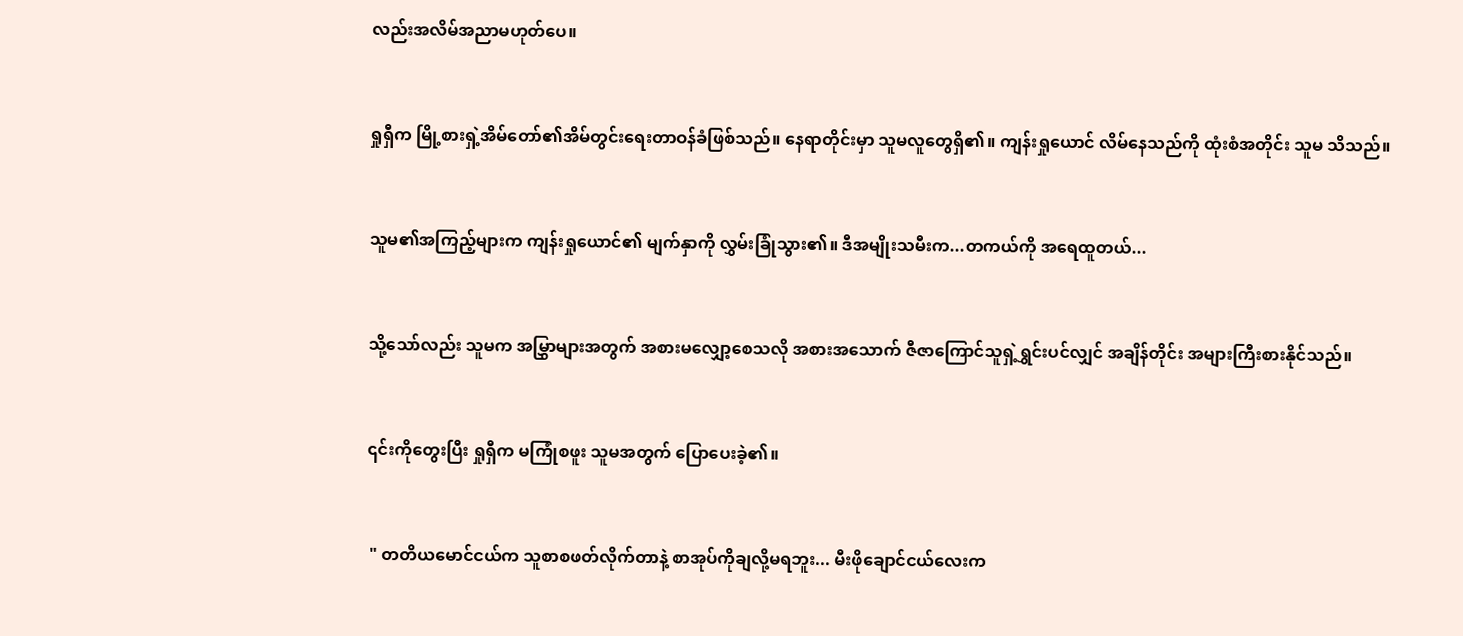လည်းအလိမ်အညာမဟုတ်ပေ။


ရှုရှီက မြို့စားရှဲ့အိမ်တော်၏အိမ်တွင်းရေးတာဝန်ခံဖြစ်သည်။ နေရာတိုင်းမှာ သူမလူတွေရှိ၏။ ကျန်းရှုယောင် လိမ်နေသည်ကို ထုံးစံအတိုင်း သူမ သိသည်။


သူမ၏အကြည့်များက ကျန်းရှုယောင်၏ မျက်နှာကို လွှမ်းခြုံသွား၏။ ဒီအမျိုးသမီးက...တကယ်ကို အရေထူတယ်...


သို့သော်လည်း သူမက အမြွှာများအတွက် အစားမလျှော့စေသလို အစားအသောက် ဇီဇာကြောင်သူရှဲ့ရွှင်းပင်လျှင် အချိန်တိုင်း အများကြီးစားနိုင်သည်။


၎င်းကိုတွေးပြီး ရှုရှီက မကြုံစဖူး သူမအတွက် ပြောပေးခဲ့၏။


 " တတိယမောင်ငယ်က သူစာစဖတ်လိုက်တာနဲ့ စာအုပ်ကိုချလို့မရဘူး... မီးဖိုချောင်ငယ်လေးက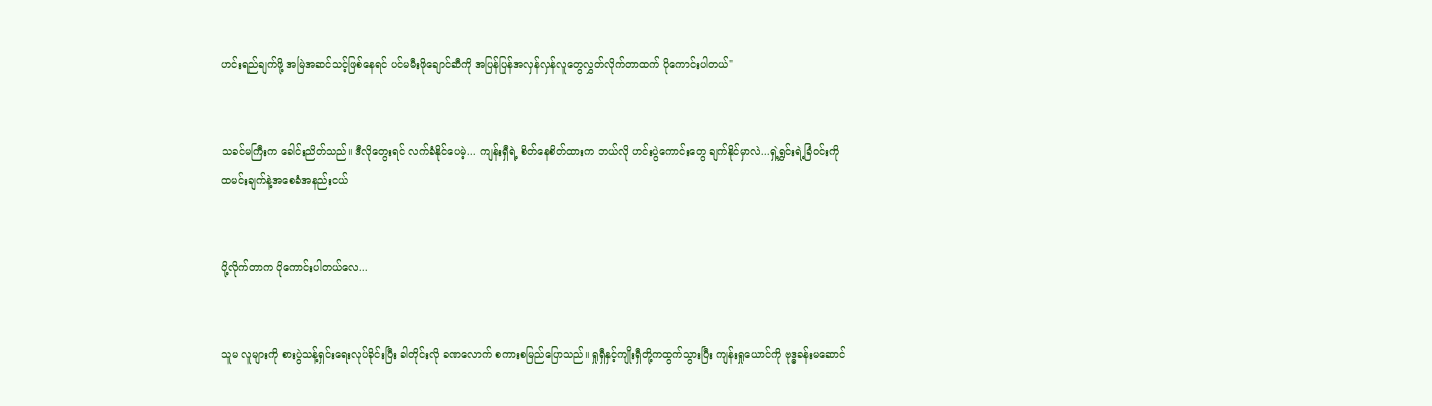ဟင်းရည်ချက်ဖို့ အမြဲအဆင်သင့်ဖြစ်နေရင် ပင်မမီးဖိုချောင်ဆီကို အပြန်ပြန်အလှန်လှန်လူတွေလွှတ်လိုက်တာထက် ပိုကောင်းပါတယ်"


သခင်မကြီးက ခေါင်းညိတ်သည်။ ဒီလိုတွေးရင် လက်ခံနိုင်ပေမဲ့... ကျန်းရှီရဲ့ စိတ်နေစိတ်ထားက ဘယ်လို ဟင်းပွဲကောင်းတွေ ချက်နိုင်မှာလဲ...ရှဲ့ရွှင်းရဲ့ခြံဝင်းကို ထမင်းချက်နဲ့အစေခံအနည်းငယ်


ပို့လိုက်တာက ပိုကောင်းပါတယ်လေ...


သူမ လူများကို စားပွဲသန့်ရှင်းရေးလုပ်ခိုင်းပြီး ခါတိုင်းလို ခဏလောက် စကားစမြည်ပြောသည်။ ရှုရှီနှင့်ကျိုးရှီတို့ကထွက်သွားပြီး ကျန်းရှုယောင်ကို ဗုဒ္ဓခန်းမဆောင်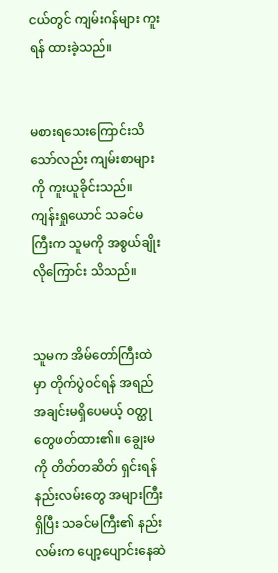ငယ်တွင် ကျမ်းဂန်များ ကူးရန် ထားခဲ့သည်။


မစားရသေးကြောင်းသိသော်လည်း ကျမ်းစာများကို ကူးယူခိုင်းသည်။ ကျန်းရှုယောင် သခင်မကြီးက သူမကို အစွယ်ချိုးလိုကြောင်း သိသည်။


သူမက အိမ်တော်ကြီးထဲမှာ တိုက်ပွဲဝင်ရန် အရည်အချင်းမရှိပေမယ့် ဝတ္ထုတွေဖတ်ထား၏။ ချွေးမကို တိတ်တဆိတ် ရှင်းရန် နည်းလမ်းတွေ အများကြီး ရှိပြီး သခင်မကြီး၏ နည်းလမ်းက ပျော့ပျောင်းနေဆဲ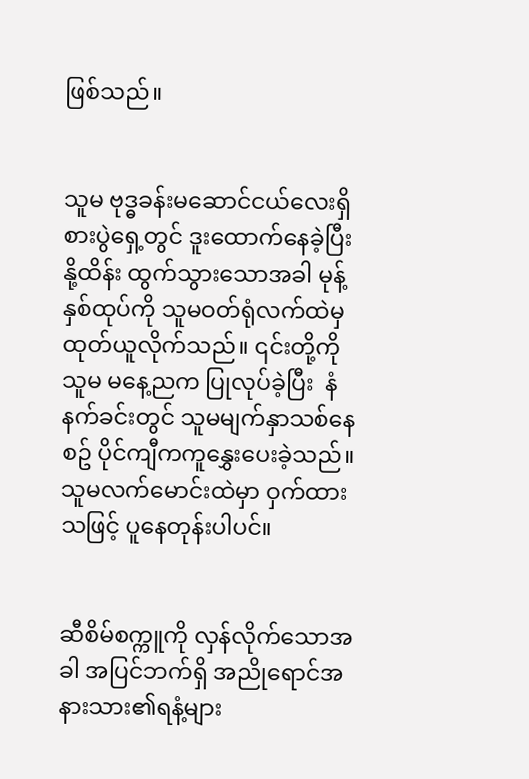ဖြစ်သည်။


သူမ ဗုဒ္ဓခန်းမဆောင်ငယ်လေးရှိ စားပွဲရှေ့တွင် ဒူးထောက်နေခဲ့ပြီး နို့ထိန်း ထွက်သွားသောအခါ မုန့်နှစ်ထုပ်ကို သူမဝတ်ရုံလက်ထဲမှ ထုတ်ယူလိုက်သည်။ ၎င်းတို့ကို သူမ မနေ့ညက ပြုလုပ်ခဲ့ပြီး  နံနက်ခင်းတွင် သူမမျက်နှာသစ်နေစဥ် ပိုင်ကျီကကူနွှေးပေးခဲ့သည်။ သူမလက်မောင်းထဲမှာ ဝှက်ထားသဖြင့် ပူနေတုန်းပါပင်။


ဆီစိမ်စက္ကူကို လှန်လိုက်သောအခါ အပြင်ဘက်ရှိ အညိုရောင်အနားသား၏ရနံ့များ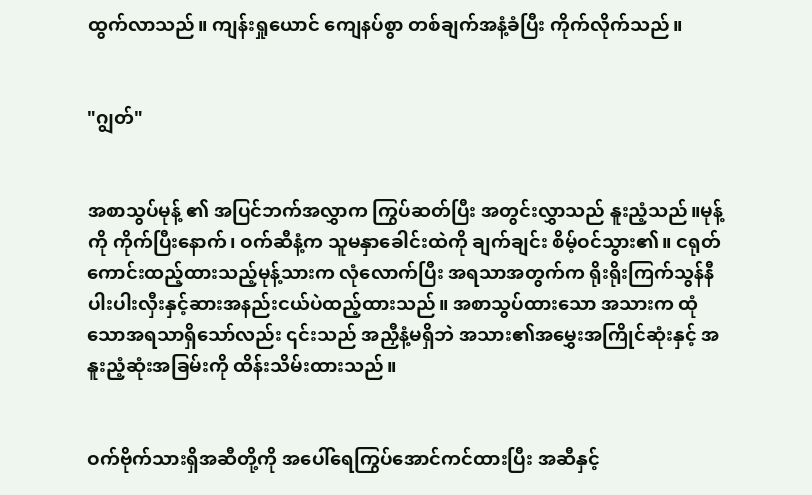ထွက်လာသည်။ ကျန်းရှုယောင် ကျေနပ်စွာ တစ်ချက်အနံ့ခံပြီး ကိုက်လိုက်သည်။


"ဂျွတ်"


အစာသွပ်မုန့် ၏ အပြင်ဘက်အလွှာက ကြွပ်ဆတ်ပြီး အတွင်းလွှာသည် နူးညံ့သည်။မုန့်ကို ကိုက်ပြီးနောက်၊ ဝက်ဆီနံ့က သူမနှာခေါင်းထဲကို ချက်ချင်း စိမ့်ဝင်သွား၏။ ငရုတ်ကောင်းထည့်ထားသည့်မုန့်သားက လုံလောက်ပြီး အရသာအတွက်က ရိုးရိုးကြက်သွန်နီပါးပါးလှီးနှင့်ဆားအနည်းငယ်ပဲထည့်ထားသည်။ အစာသွပ်ထားသော အသားက ထုံသောအရသာရှိသော်လည်း ၎င်းသည် အညှီနံ့မရှိဘဲ အသား၏အမွှေးအကြိုင်ဆုံးနှင့် အနူးညံ့ဆုံးအခြမ်းကို ထိန်းသိမ်းထားသည်။


ဝက်ဗိုက်သားရှိအဆီတို့ကို အပေါ်ရေကြွပ်အောင်ကင်ထားပြီး အဆီနှင့်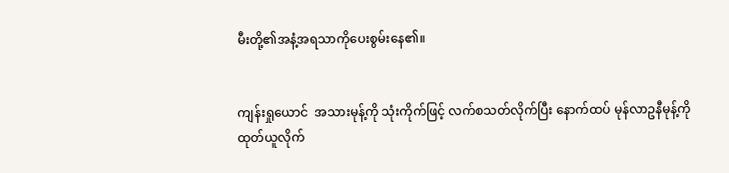မီးတို့၏အနံ့အရသာကိုပေးစွမ်းနေ၏။


ကျန်းရှုယောင်  အသားမုန့်ကို သုံးကိုက်ဖြင့် လက်စသတ်လိုက်ပြီး နောက်ထပ် မုန်လာဥနီမုန့်ကို ထုတ်ယူလိုက်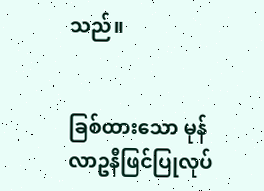သည်။


ခြစ်ထားသော မုန်လာဥနီဖြင်ပြုလုပ်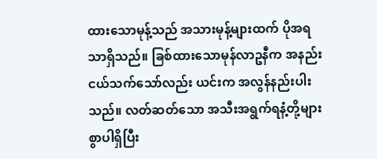ထားသောမုန့်သည် အသားမုန့်များထက် ပိုအရသာရှိသည်။ ခြစ်ထားသောမုန်လာဥနီက အနည်းငယ်သက်သော်လည်း ယင်းက အလွန်နည်းပါးသည်။ လတ်ဆတ်သော အသီးအရွက်ရနံ့တို့များစွာပါရှိပြီး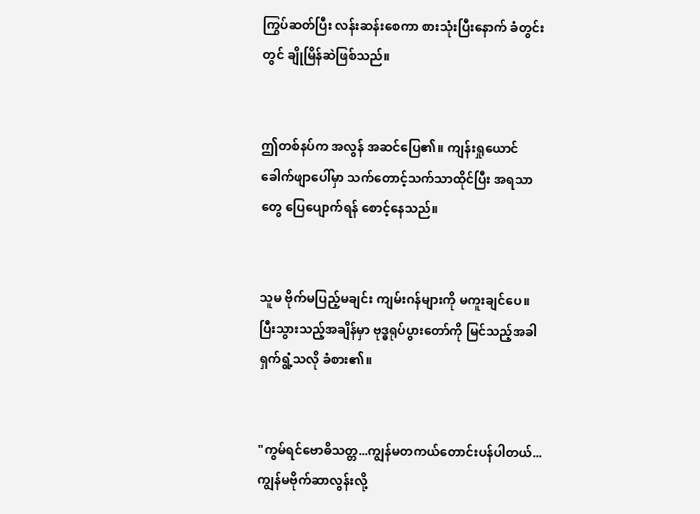ကြွပ်ဆတ်ပြီး လန်းဆန်းစေကာ စားသုံးပြီးနောက် ခံတွင်းတွင် ချိုမြိန်ဆဲဖြစ်သည်။


ဤတစ်နပ်က အလွန် အဆင်ပြေ၏။ ကျန်းရှုယောင် ခေါက်ဖျာပေါ်မှာ သက်တောင့်သက်သာထိုင်ပြီး အရသာတွေ ပြေပျောက်ရန် စောင့်နေသည်။


သူမ ဗိုက်မပြည့်မချင်း ကျမ်းဂန်များကို မကူးချင်ပေ။ပြီးသွားသည့်အချိန်မှာ ဗုဒ္ဓရုပ်ပွားတော်ကို မြင်သည့်အခါ  ရှက်ရွံ့သလို ခံစား၏။


"ကွမ်ရင်ဗောဓိသတ္တ...ကျွန်မတကယ်တောင်းပန်ပါတယ်...ကျွန်မဗိုက်ဆာလွန်းလို့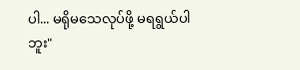ပါ... မရိုမသေလုပ်ဖို့ မရရွယ်ပါဘူး"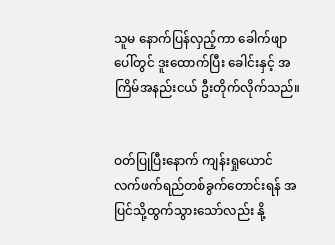သူမ နောက်ပြန်လှည့်ကာ ခေါက်ဖျာပေါ်တွင် ဒူးထောက်ပြီး ခေါင်းနှင့် အကြိမ်အနည်းငယ် ဦးတိုက်လိုက်သည်။


ဝတ်ပြုပြီးနောက် ကျန်းရှုယောင် လက်ဖက်ရည်တစ်ခွက်တောင်းရန် အပြင်သို့ထွက်သွားသော်လည်း နို့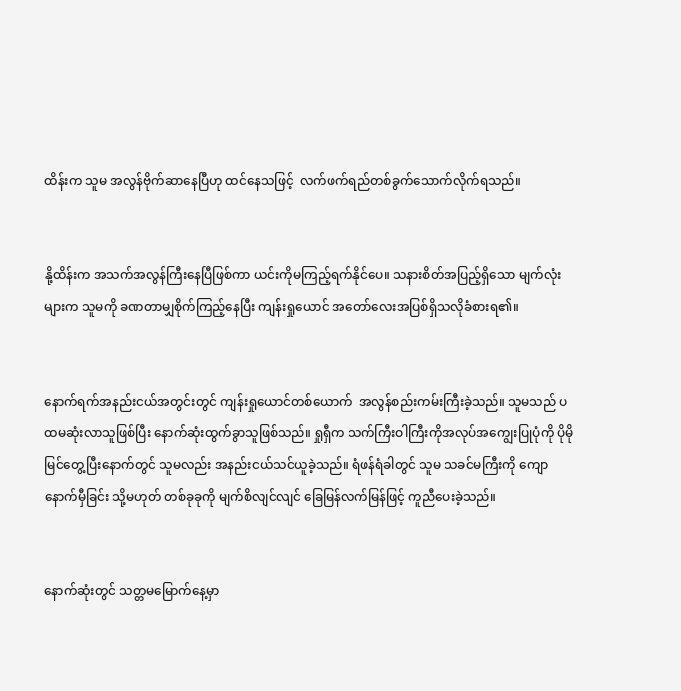ထိန်းက သူမ အလွန်ဗိုက်ဆာနေပြီဟု ထင်နေသဖြင့်  လက်ဖက်ရည်တစ်ခွက်သောက်လိုက်ရသည်။


နို့ထိန်းက အသက်အလွန်ကြီးနေပြီဖြစ်ကာ ယင်းကိုမကြည့်ရက်နိုင်ပေ။ သနားစိတ်အပြည့်ရှိသော မျက်လုံးများက သူမကို ခဏတာမျှစိုက်ကြည့်နေပြီး ကျန်းရှုယောင် အတော်လေးအပြစ်ရှိသလိုခံစားရ၏။


နောက်ရက်အနည်းငယ်အတွင်းတွင် ကျန်းရှုယောင်တစ်ယောက်  အလွန်စည်းကမ်းကြီးခဲ့သည်။ သူမသည် ပထမဆုံးလာသူဖြစ်ပြီး နောက်ဆုံးထွက်ခွာသူဖြစ်သည်။ ရှုရှီက သက်ကြီးဝါကြီးကိုအလုပ်အကျွေးပြုပုံကို ပိုမိုမြင်တွေ့ပြီးနောက်တွင် သူမလည်း အနည်းငယ်သင်ယူခဲ့သည်။ ရံဖန်ရံခါတွင် သူမ သခင်မကြီးကို ကျောနောက်မှီခြင်း သို့မဟုတ် တစ်ခုခုကို မျက်စိလျင်လျင် ခြေမြန်လက်မြန်ဖြင့် ကူညီပေးခဲ့သည်။


နောက်ဆုံးတွင် သတ္တမမြောက်နေ့မှာ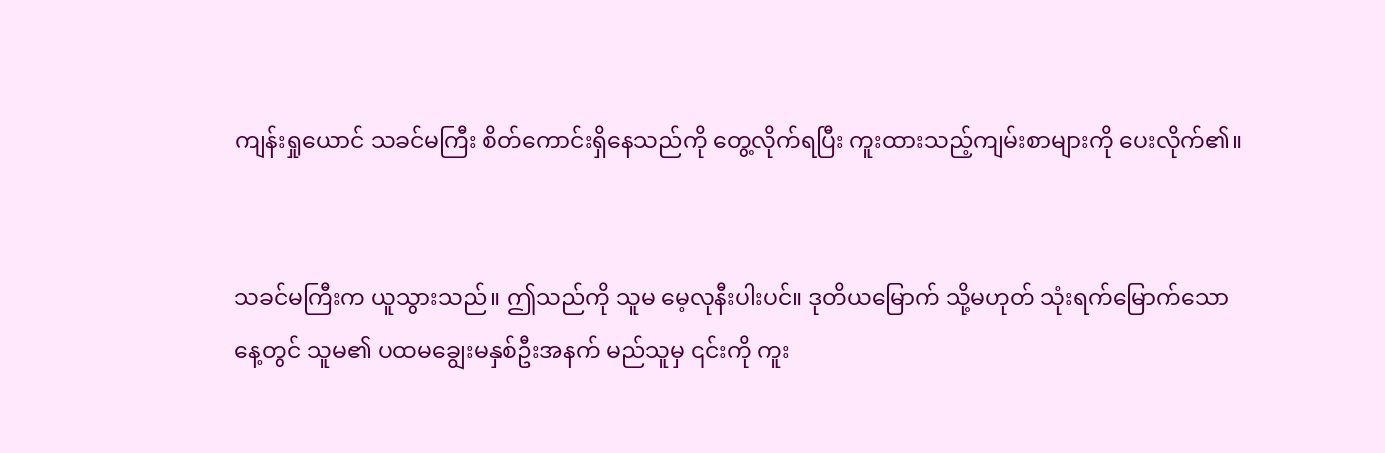ကျန်းရှုယောင် သခင်မကြီး စိတ်ကောင်းရှိနေသည်ကို တွေ့လိုက်ရပြီး ကူးထားသည့်ကျမ်းစာများကို ပေးလိုက်၏။


သခင်မကြီးက ယူသွားသည်။ ဤသည်ကို သူမ မေ့လုနီးပါးပင်။ ဒုတိယမြောက် သို့မဟုတ် သုံးရက်မြောက်သောနေ့တွင် သူမ၏ ပထမချွေးမနှစ်ဦးအနက် မည်သူမှ ၎င်းကို ကူး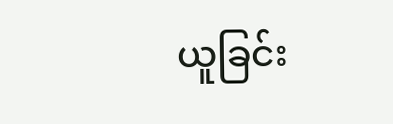ယူခြင်း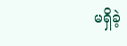မရှိခဲ့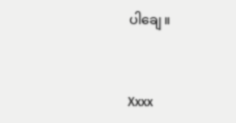ပါချေ။


Xxxx